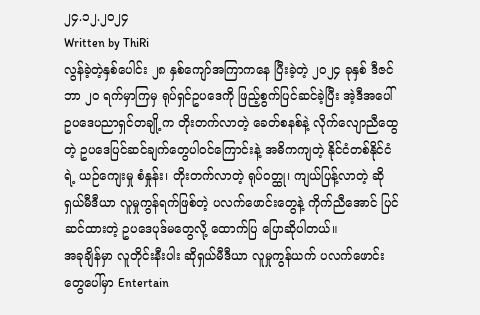၂၄.၁၂.၂၀၂၄
Written by ThiRi
လွန်ခဲ့တဲ့နှစ်ပေါင်း ၂၈ နှစ်ကျော်အကြာကနေ ပြီးခဲ့တဲ့ ၂၀၂၄ ခုနှစ် ဒီဇင်ဘာ ၂၀ ရက်မှာကြမှ ရုပ်ရှင်ဥပဒေကို ဖြည့်စွက်ပြင်ဆင်ခဲ့ပြီး အဲ့ဒီအပေါ် ဥပဒေပညာရှင်တချို့က တိုးတက်လာတဲ့ ခေတ်စနစ်နဲ့ လိုက်လျောညီထွေတဲ့ ဥပဒေပြင်ဆင်ချက်တွေပါဝင်ကြောင်းနဲ့ အဓိကကျတဲ့ နိုင်ငံတစ်နိုင်ငံရဲ့ ယဉ်ကျေးမှု စံနှုန်း၊ တိုးတက်လာတဲ့ ရုပ်ဝတ္ထု၊ ကျယ်ပြန့်လာတဲ့ ဆိုရှယ်မီဒီယာ လူမှုကွန်ရက်ဖြစ်တဲ့ ပလက်ဖောင်းတွေနဲ့ ကိုက်ညီအောင် ပြင်ဆင်ထားတဲ့ ဥပဒေပုဒ်မတွေလို့ ထောက်ပြ ပြောဆိုပါတယ်။
အခုချိန်မှာ လူတိုင်းနီးပါး ဆိုရှယ်မီဒီယာ လူမှုကွန်ယက် ပလက်ဖောင်း တွေပေါ်မှာ Entertain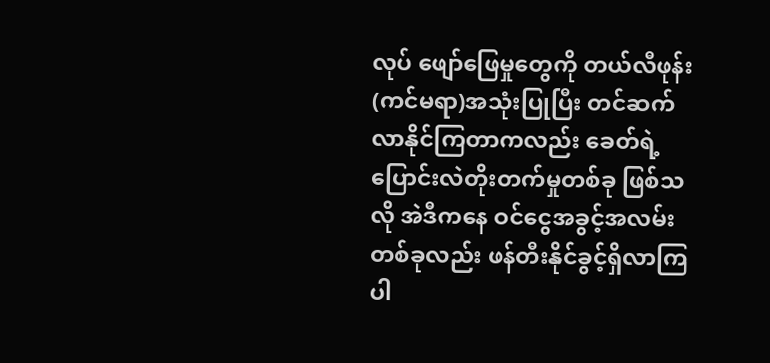လုပ် ဖျော်ဖြေမှုတွေကို တယ်လီဖုန်း(ကင်မရာ)အသုံးပြုပြီး တင်ဆက်လာနိုင်ကြတာကလည်း ခေတ်ရဲ့ ပြောင်းလဲတိုးတက်မှုတစ်ခု ဖြစ်သလို အဲဒီကနေ ဝင်ငွေအခွင့်အလမ်းတစ်ခုလည်း ဖန်တီးနိုင်ခွင့်ရှိလာကြပါ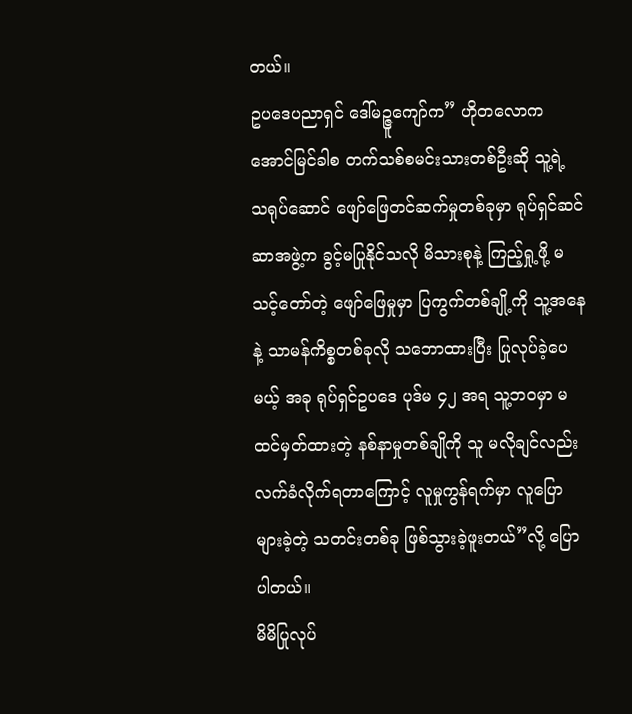တယ်။
ဥပဒေပညာရှင် ဒေါ်မဉ္ဇူကျော်က” ဟိုတလောက အောင်မြင်ခါစ တက်သစ်စမင်းသားတစ်ဦးဆို သူ့ရဲ့ သရုပ်ဆောင် ဖျော်ဖြေတင်ဆက်မှုတစ်ခုမှာ ရုပ်ရှင်ဆင်ဆာအဖွဲ့က ခွင့်မပြုနိုင်သလို မိသားစုနဲ့ ကြည့်ရှု့ဖို့ မသင့်တော်တဲ့ ဖျော်ဖြေမှုမှာ ပြကွက်တစ်ချို့ကို သူ့အနေနဲ့ သာမန်ကိစ္စတစ်ခုလို သဘောထားပြီး ပြုလုပ်ခဲ့ပေမယ့် အခု ရုပ်ရှင်ဥပဒေ ပုဒ်မ ၄၂ အရ သူ့ဘဝမှာ မထင်မှတ်ထားတဲ့ နစ်နာမှုတစ်ချိုကို သူ မလိုချင်လည်း လက်ခံလိုက်ရတာကြောင့် လူမှုကွန်ရက်မှာ လူပြောများခဲ့တဲ့ သတင်းတစ်ခု ဖြစ်သွားခဲ့ဖူးတယ်”လို့ ပြောပါတယ်။
မိမိပြုလုပ်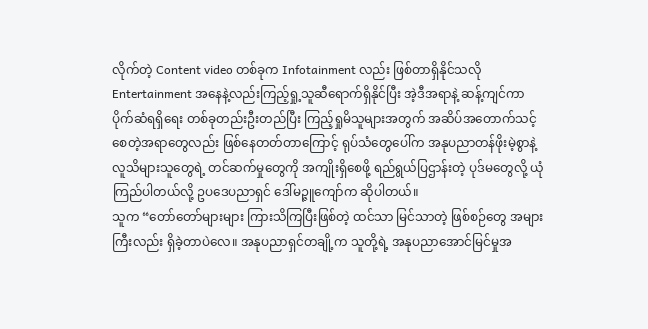လိုက်တဲ့ Content video တစ်ခုက Infotainment လည်း ဖြစ်တာရှိနိုင်သလို Entertainment အနေနဲ့လည်းကြည့်ရှု့သူဆီရောက်ရှိနိုင်ပြီး အဲ့ဒီအရာနဲ့ ဆန့်ကျင်ကာ ပိုက်ဆံရရှိရေး တစ်ခုတည်းဦးတည်ပြီး ကြည့်ရှုမိသူများအတွက် အဆိပ်အတောက်သင့်စေတဲ့အရာတွေလည်း ဖြစ်နေတတ်တာကြောင့် ရုပ်သံတွေပေါ်က အနုပညာတန်ဖိုးမဲ့စွာနဲ့ လူသိများသူတွေရဲ့ တင်ဆက်မှုတွေကို အကျိုးရှိစေဖို့ ရည်ရွယ်ပြဌာန်းတဲ့ ပုဒ်မတွေလို့ ယုံကြည်ပါတယ်လို့ ဥပဒေပညာရှင် ဒေါ်မဉ္ဇူကျော်က ဆိုပါတယ်။
သူက “တော်တော်များများ ကြားသိကြပြီးဖြစ်တဲ့ ထင်သာ မြင်သာတဲ့ ဖြစ်စဉ်တွေ အများကြီးလည်း ရှိခဲ့တာပဲလေ။ အနုပညာရှင်တချို့က သူတို့ရဲ့ အနုပညာအောင်မြင်မှုအ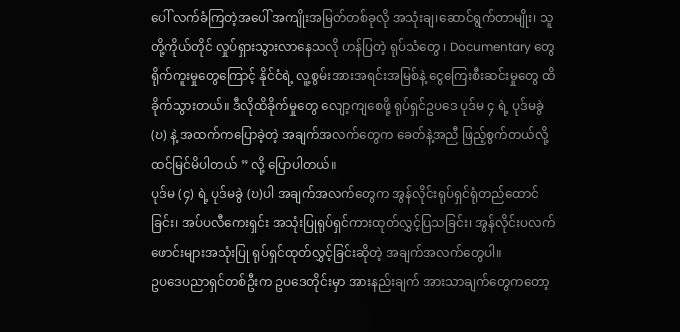ပေါ် လက်ခံကြတဲ့အပေါ် အကျိုးအမြတ်တစ်ခုလို အသုံးချ၊ဆောင်ရွက်တာမျိုး၊ သူတို့ကိုယ်တိုင် လှုပ်ရှားသွားလာနေသလို ဟန်ပြတဲ့ ရုပ်သံတွေ ၊ Documentary တွေ ရိုက်ကူးမှုတွေကြောင့် နိုင်ငံရဲ့ လူ့စွမ်းအားအရင်းအမြစ်နဲ့ ငွေကြေးစီးဆင်းမှုတွေ ထိခိုက်သွားတယ်။ ဒီလိုထိခိုက်မှုတွေ လျော့ကျစေဖို့ ရုပ်ရှင်ဥပဒေ ပုဒ်မ ၄ ရဲ့ ပုဒ်မခွဲ (ဎ) နဲ့ အထက်ကပြောခဲ့တဲ့ အချက်အလက်တွေက ခေတ်နဲ့အညီ ဖြည့်စွက်တယ်လို့ ထင်မြင်မိပါတယ် ” လို့ ပြောပါတယ်။
ပုဒ်မ (၄) ရဲ့ ပုဒ်မခွဲ (ဎ)ပါ အချက်အလက်တွေက အွန်လိုင်းရုပ်ရှင်ရုံတည်ထောင်ခြင်း၊ အပ်ပလီကေးရှင်း အသုံးပြုရုပ်ရှင်ကားထုတ်လွှင့်ပြသခြင်း၊ အွန်လိုင်းပလက်ဖောင်းများအသုံးပြု ရုပ်ရှင်ထုတ်လွှင့်ခြင်းဆိုတဲ့ အချက်အလက်တွေပါ။
ဥပဒေပညာရှင်တစ်ဦးက ဥပဒေတိုင်းမှာ အားနည်းချက် အားသာချက်တွေကတော့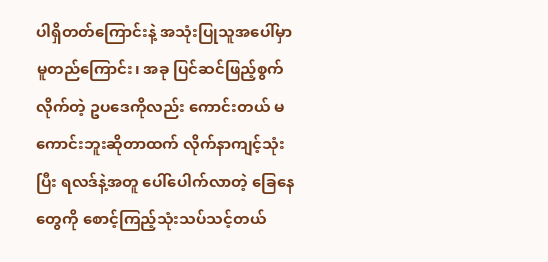ပါရှိတတ်ကြောင်းနဲ့ အသုံးပြုသူအပေါ်မှာ မူတည်ကြောင်း၊ အခု ပြင်ဆင်ဖြည့်စွက်လိုက်တဲ့ ဥပဒေကိုလည်း ကောင်းတယ် မကောင်းဘူးဆိုတာထက် လိုက်နာကျင့်သုံးပြီး ရလဒ်နဲ့အတူ ပေါ်ပေါက်လာတဲ့ ခြေနေတွေကို စောင့်ကြည့်သုံးသပ်သင့်တယ်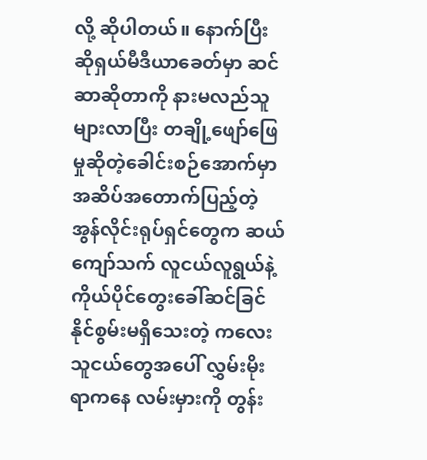လို့ ဆိုပါတယ်။ နောက်ပြီး ဆိုရှယ်မီဒီယာခေတ်မှာ ဆင်ဆာဆိုတာကို နားမလည်သူ များလာပြီး တချို့ဖျော်ဖြေမှုဆိုတဲ့ခေါင်းစဉ်အောက်မှာ အဆိပ်အတောက်ပြည့်တဲ့ အွန်လိုင်းရုပ်ရှင်တွေက ဆယ်ကျော်သက် လူငယ်လူရွယ်နဲ့ ကိုယ်ပိုင်တွေးခေါ်ဆင်ခြင်နိုင်စွမ်းမရှိသေးတဲ့ ကလေးသူငယ်တွေအပေါ် လွှမ်းမိုးရာကနေ လမ်းမှားကို တွန်း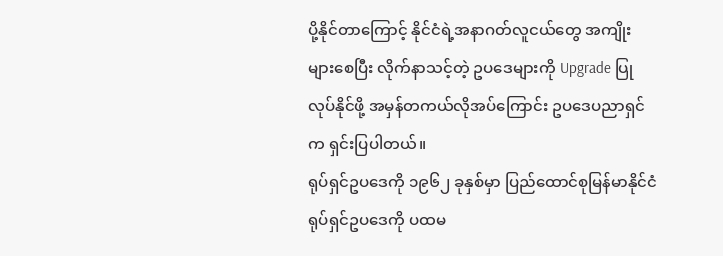ပို့နိုင်တာကြောင့် နိုင်ငံရဲ့အနာဂတ်လူငယ်တွေ အကျိုးများစေပြီး လိုက်နာသင့်တဲ့ ဥပဒေများကို Upgrade ပြုလုပ်နိုင်ဖို့ အမှန်တကယ်လိုအပ်ကြောင်း ဥပဒေပညာရှင်က ရှင်းပြပါတယ်။
ရုပ်ရှင်ဥပဒေကို ၁၉၆၂ ခုနှစ်မှာ ပြည်ထောင်စုမြန်မာနိုင်ငံ ရုပ်ရှင်ဥပဒေကို ပထမ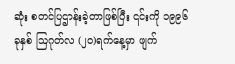ဆုံး စတင်ပြဌာန်းခဲ့တာဖြစ်ပြီး ၎င်းကို ၁၉၉၆ ခုနှစ် ဩဂုတ်လ (၂၀)ရက်နေ့မှာ ဖျက်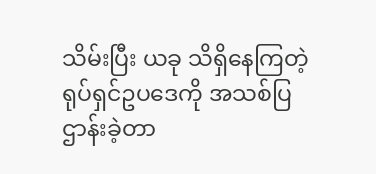သိမ်းပြီး ယခု သိရှိနေကြတဲ့ ရုပ်ရှင်ဥပဒေကို အသစ်ပြဌာန်းခဲ့တာ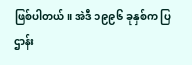ဖြစ်ပါတယ်။ အဲဒီ ၁၉၉၆ ခုနှစ်က ပြဌာန်း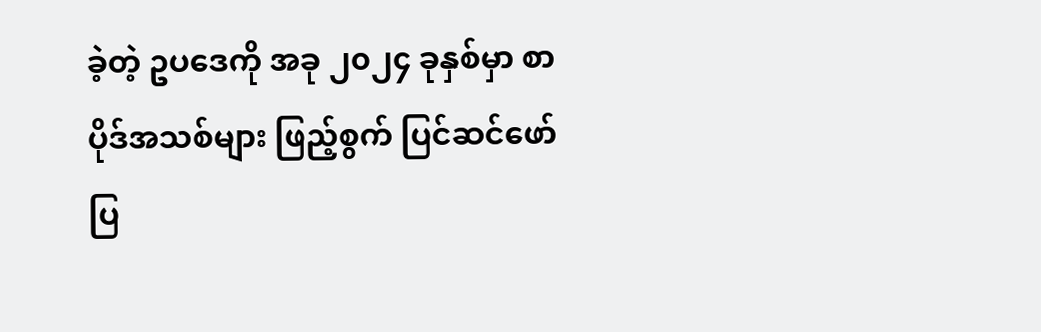ခဲ့တဲ့ ဥပဒေကို အခု ၂၀၂၄ ခုနှစ်မှာ စာပိုဒ်အသစ်များ ဖြည့်စွက် ပြင်ဆင်ဖော်ပြ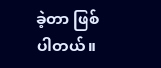ခဲ့တာ ဖြစ်ပါတယ်။